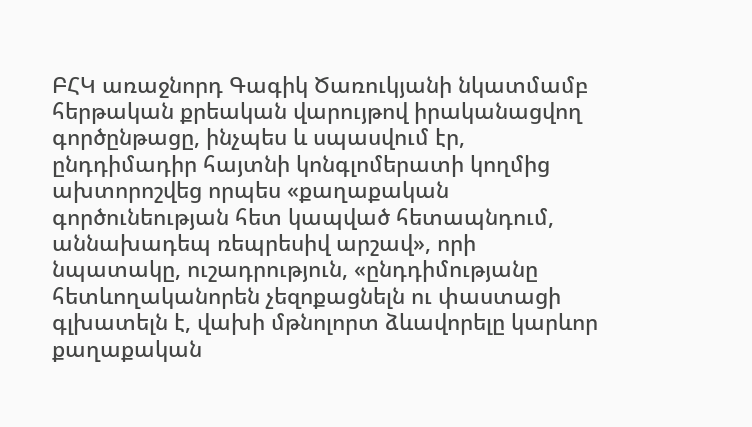ԲՀԿ առաջնորդ Գագիկ Ծառուկյանի նկատմամբ հերթական քրեական վարույթով իրականացվող գործընթացը, ինչպես և սպասվում էր, ընդդիմադիր հայտնի կոնգլոմերատի կողմից ախտորոշվեց որպես «քաղաքական գործունեության հետ կապված հետապնդում, աննախադեպ ռեպրեսիվ արշավ», որի նպատակը, ուշադրություն, «ընդդիմությանը հետևողականորեն չեզոքացնելն ու փաստացի գլխատելն է, վախի մթնոլորտ ձևավորելը կարևոր քաղաքական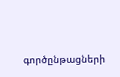գործընթացների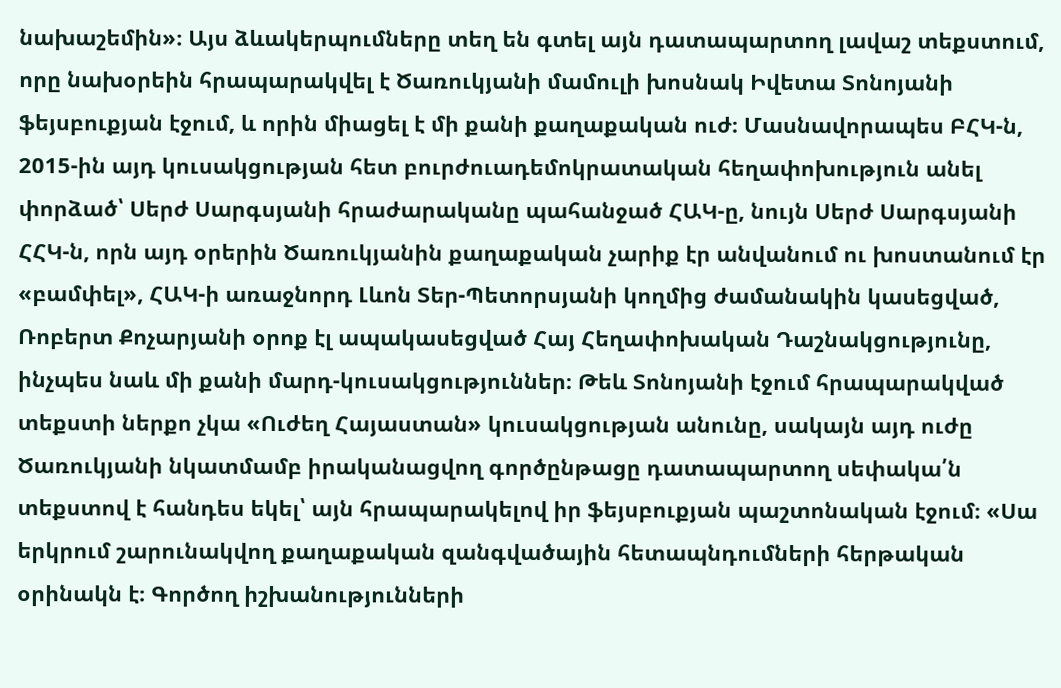նախաշեմին»։ Այս ձևակերպումները տեղ են գտել այն դատապարտող լավաշ տեքստում, որը նախօրեին հրապարակվել է Ծառուկյանի մամուլի խոսնակ Իվետա Տոնոյանի ֆեյսբուքյան էջում, և որին միացել է մի քանի քաղաքական ուժ։ Մասնավորապես ԲՀԿ-ն, 2015-ին այդ կուսակցության հետ բուրժուադեմոկրատական հեղափոխություն անել փորձած՝ Սերժ Սարգսյանի հրաժարականը պահանջած ՀԱԿ-ը, նույն Սերժ Սարգսյանի ՀՀԿ-ն, որն այդ օրերին Ծառուկյանին քաղաքական չարիք էր անվանում ու խոստանում էր «բամփել», ՀԱԿ-ի առաջնորդ Լևոն Տեր-Պետորսյանի կողմից ժամանակին կասեցված, Ռոբերտ Քոչարյանի օրոք էլ ապակասեցված Հայ Հեղափոխական Դաշնակցությունը, ինչպես նաև մի քանի մարդ-կուսակցություններ։ Թեև Տոնոյանի էջում հրապարակված տեքստի ներքո չկա «Ուժեղ Հայաստան» կուսակցության անունը, սակայն այդ ուժը Ծառուկյանի նկատմամբ իրականացվող գործընթացը դատապարտող սեփակա՛ն տեքստով է հանդես եկել՝ այն հրապարակելով իր ֆեյսբուքյան պաշտոնական էջում։ «Սա երկրում շարունակվող քաղաքական զանգվածային հետապնդումների հերթական օրինակն է։ Գործող իշխանությունների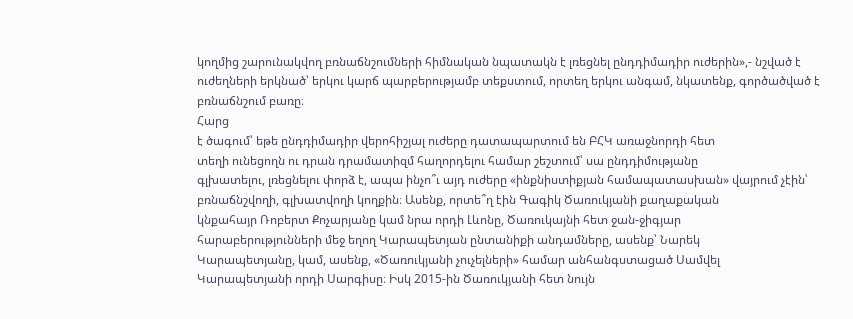կողմից շարունակվող բռնաճնշումների հիմնական նպատակն է լռեցնել ընդդիմադիր ուժերին»,- նշված է ուժեղների երկնած՝ երկու կարճ պարբերությամբ տեքստում, որտեղ երկու անգամ, նկատենք, գործածված է բռնաճնշում բառը։
Հարց
է ծագում՝ եթե ընդդիմադիր վերոհիշյալ ուժերը դատապարտում են ԲՀԿ առաջնորդի հետ
տեղի ունեցողն ու դրան դրամատիզմ հաղորդելու համար շեշտում՝ սա ընդդիմությանը
գլխատելու, լռեցնելու փորձ է, ապա ինչո՞ւ այդ ուժերը «ինքնիստիքյան համապատասխան» վայրում չէին՝
բռնաճնշվողի, գլխատվողի կողքին։ Ասենք, որտե՞ղ էին Գագիկ Ծառուկյանի քաղաքական
կնքահայր Ռոբերտ Քոչարյանը կամ նրա որդի Լևոնը, Ծառուկայնի հետ ջան-ջիգյար
հարաբերությունների մեջ եղող Կարապետյան ընտանիքի անդամները, ասենք՝ Նարեկ
Կարապետյանը, կամ, ասենք, «Ծառուկյանի չուչելների» համար անհանգստացած Սամվել
Կարապետյանի որդի Սարգիսը։ Իսկ 2015-ին Ծառուկյանի հետ նույն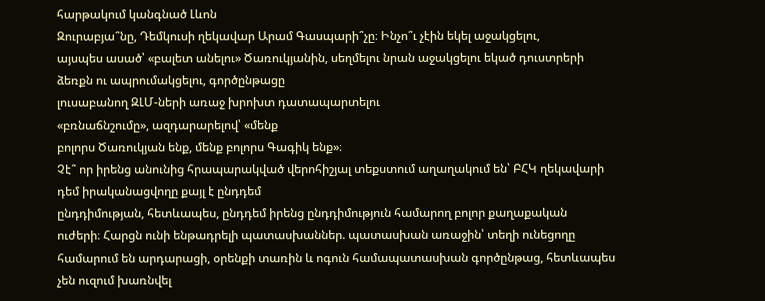հարթակում կանգնած Լևոն
Զուրաբյա՞նը, Դեմկուսի ղեկավար Արամ Գասպարի՞չը։ Ինչո՞ւ չէին եկել աջակցելու,
այսպես ասած՝ «բալետ անելու» Ծառուկյանին, սեղմելու նրան աջակցելու եկած դուստրերի
ձեռքն ու ապրումակցելու, գործընթացը
լուսաբանող ԶԼՄ-ների առաջ խրոխտ դատապարտելու
«բռնաճնշումը», ազդարարելով՝ «մենք
բոլորս Ծառուկյան ենք, մենք բոլորս Գագիկ ենք»։
Չէ՞ որ իրենց անունից հրապարակված վերոհիշյալ տեքստում աղաղակում են՝ ԲՀԿ ղեկավարի դեմ իրականացվողը քայլ է ընդդեմ
ընդդիմության, հետևապես, ընդդեմ իրենց ընդդիմություն համարող բոլոր քաղաքական
ուժերի։ Հարցն ունի ենթադրելի պատասխաններ. պատասխան առաջին՝ տեղի ունեցողը
համարում են արդարացի, օրենքի տառին և ոգուն համապատասխան գործընթաց, հետևապես չեն ուզում խառնվել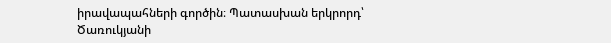իրավապահների գործին։ Պատասխան երկրորդ՝ Ծառուկյանի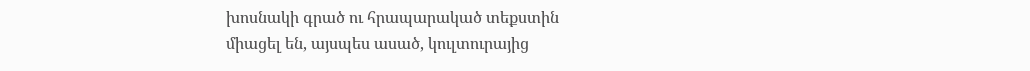խոսնակի գրած ու հրապարակած տեքստին
միացել են, այսպես ասած, կուլտուրայից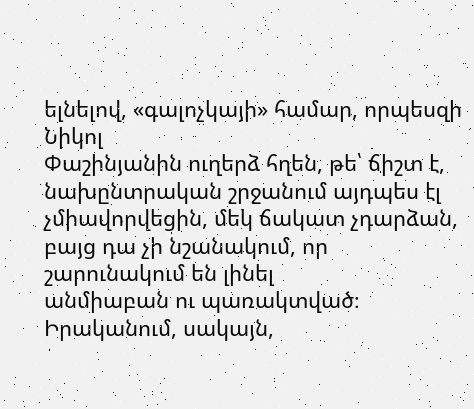ելնելով, «գալոչկայի» համար, որպեսզի Նիկոլ
Փաշինյանին ուղերձ հղեն, թե՝ ճիշտ է,
նախընտրական շրջանում այդպես էլ չմիավորվեցին, մեկ ճակատ չդարձան, բայց դա չի նշանակում, որ շարունակում են լինել
անմիաբան ու պառակտված։ Իրականում, սակայն,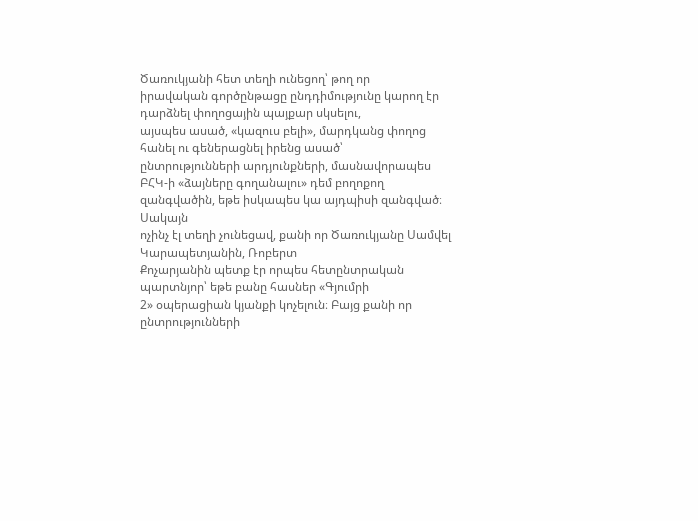Ծառուկյանի հետ տեղի ունեցող՝ թող որ
իրավական գործընթացը ընդդիմությունը կարող էր դարձնել փողոցային պայքար սկսելու,
այսպես ասած, «կազուս բելի», մարդկանց փողոց հանել ու գեներացնել իրենց ասած՝
ընտրությունների արդյունքների, մասնավորապես ԲՀԿ-ի «ձայները գողանալու» դեմ բողոքող
զանգվածին, եթե իսկապես կա այդպիսի զանգված։ Սակայն
ոչինչ էլ տեղի չունեցավ, քանի որ Ծառուկյանը Սամվել Կարապետյանին, Ռոբերտ
Քոչարյանին պետք էր որպես հետընտրական
պարտնյոր՝ եթե բանը հասներ «Գյումրի
2» օպերացիան կյանքի կոչելուն։ Բայց քանի որ
ընտրությունների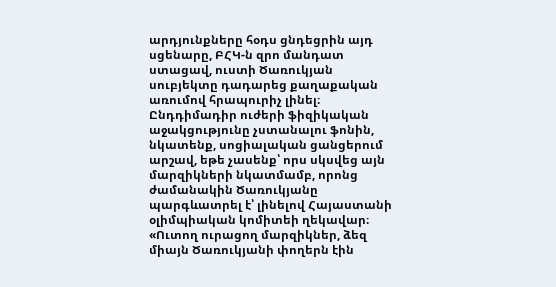արդյունքները հօդս ցնդեցրին այդ սցենարը, ԲՀԿ-ն զրո մանդատ
ստացավ, ուստի Ծառուկյան սուբյեկտը դադարեց քաղաքական առումով հրապուրիչ լինել։
Ընդդիմադիր ուժերի ֆիզիկական աջակցությունը չստանալու ֆոնին, նկատենք, սոցիալական ցանցերում արշավ, եթե չասենք՝ որս սկսվեց այն մարզիկների նկատմամբ, որոնց ժամանակին Ծառուկյանը պարգևատրել է՝ լինելով Հայաստանի օլիմպիական կոմիտեի ղեկավար։
«Ուտող ուրացող մարզիկներ, ձեզ միայն Ծառուկյանի փողերն էին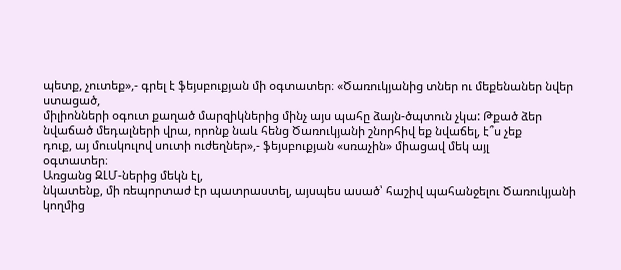պետք, չուտեք»,- գրել է ֆեյսբուքյան մի օգտատեր։ «Ծառուկյանից տներ ու մեքենաներ նվեր ստացած,
միլիոնների օգուտ քաղած մարզիկներից մինչ այս պահը ձայն-ծպտուն չկա: Թքած ձեր
նվաճած մեդալների վրա, որոնք նաև հենց Ծառուկյանի շնորհիվ եք նվաճել, է՞ս չեք
դուք, այ մուսկուլով սուտի ուժեղներ»,- ֆեյսբուքյան «սռաչին» միացավ մեկ այլ
օգտատեր։
Առցանց ԶԼՄ-ներից մեկն էլ,
նկատենք, մի ռեպորտաժ էր պատրաստել, այսպես ասած՝ հաշիվ պահանջելու Ծառուկյանի կողմից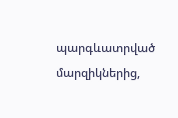պարգևատրված մարզիկներից,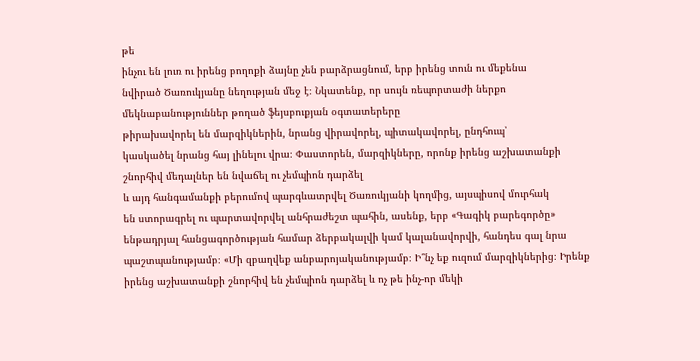թե
ինչու են լուռ ու իրենց բողոքի ձայնը չեն բարձրացնում, երբ իրենց տուն ու մեքենա
նվիրած Ծառուկյանը նեղության մեջ է։ Նկատենք, որ սույն ռեպորտաժի ներքո
մեկնաբանություններ թողած ֆեյսբուքյան օգտատերերը
թիրախավորել են մարզիկներին, նրանց վիրավորել, պիտակավորել, ընդհուպ՝
կասկածել նրանց հայ լինելու վրա։ Փաստորեն, մարզիկները, որոնք իրենց աշխատանքի
շնորհիվ մեդալներ են նվաճել ու չեմպիոն դարձել
և այդ հանգամանքի բերումով պարգևատրվել Ծառուկյանի կողմից, այսպիսով մուրհակ
են ստորագրել ու պարտավորվել անհրաժեշտ պահին, ասենք, երբ «Գագիկ բարեգործը»
ենթադրյալ հանցագործության համար ձերբակալվի կամ կալանավորվի, հանդես գալ նրա պաշտպանությամբ։ «Մի զբաղվեք անբարոյականությամբ։ Ի՞նչ եք ուզում մարզիկներից։ Իրենք իրենց աշխատանքի շնորհիվ են չեմպիոն դարձել և ոչ թե ինչ-որ մեկի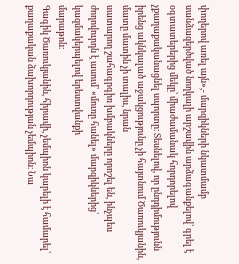փողերով առել այն»,- մարզիկների նկատմամբ սանձազերծված նողկալի արշավին արձագանքելով՝ գրել է
օգտատերերից մեկը՝ միաժամանակ հորդորելով չքաղաքականացնել սպորտը։ Տեսնելով, որ ընդդիմությունն
իրենց ակնկալած աջակցությունը չի հայտնում Ծառուկյանին, մատը մատին չի տալիս, նրան
սատարող շահագրգիռ խմբակները որոշել են, ինչպես
ժողովուրդն է ասում՝ «մուռը հանել» մարզիկներից՝ կազմակերպելով երեստվանքի
մարաթոն։
Գագիկ Ծառուկյանին, հիրավի, չեմպիոն կարելի է համարել՝
քաղաքական ձախորդության չեմպիոն։ Նա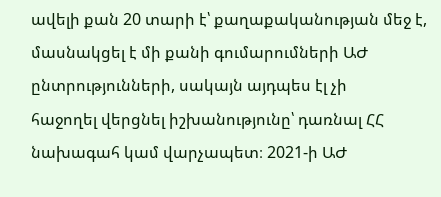ավելի քան 20 տարի է՝ քաղաքականության մեջ է,
մասնակցել է մի քանի գումարումների ԱԺ ընտրությունների, սակայն այդպես էլ չի
հաջողել վերցնել իշխանությունը՝ դառնալ ՀՀ նախագահ կամ վարչապետ։ 2021-ի ԱԺ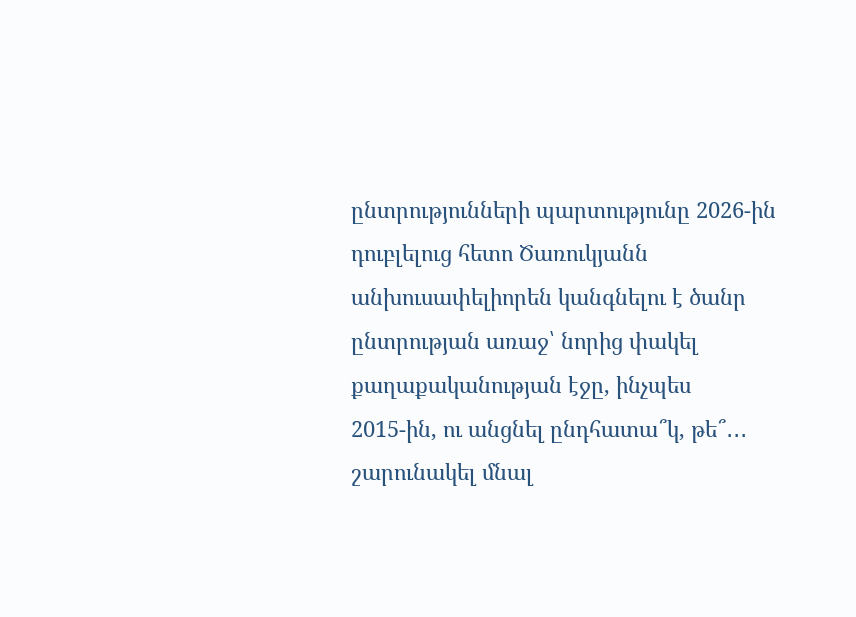ընտրությունների պարտությունը 2026-ին
դուբլելուց հետո Ծառուկյանն անխուսափելիորեն կանգնելու է ծանր ընտրության առաջ՝ նորից փակել քաղաքականության էջը, ինչպես
2015-ին, ու անցնել ընդհատա՞կ, թե՞․․․ շարունակել մնալ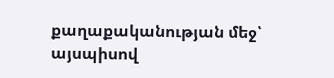քաղաքականության մեջ՝ այսպիսով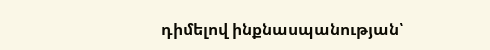դիմելով ինքնասպանության՝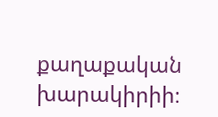քաղաքական խարակիրիի։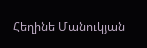Հեղինե Մանուկյան